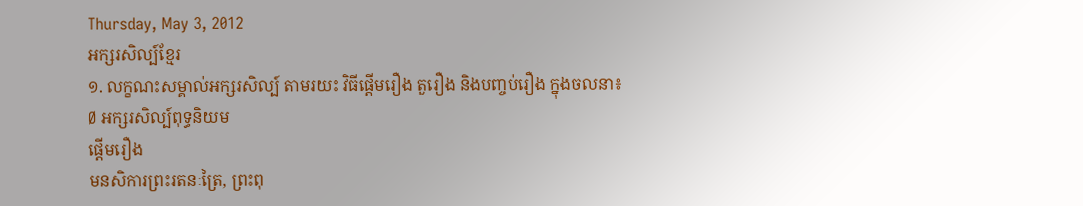Thursday, May 3, 2012
អក្សរសិល្ប៍ខ្មែរ
១. លក្ខណះសម្គាល់អក្សរសិល្ប៍ តាមរយះ វិធីផ្តើមរឿង តួរឿង និងបញ្ចប់រឿង ក្នុងចលនា៖
Ø អក្សរសិល្ប៍ពុទ្ធនិយម
ផ្តើមរឿង
មនសិការព្រះរតនៈត្រៃ, ព្រះពុ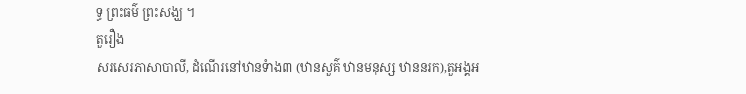ទ្ធ ព្រះធម៌ ព្រះសង្ឃ ។
តួរឿង
សរសេរភាសាបាលី, ដំណើរនៅឋានទំាង៣ (ឋានសួគ៌ ឋានមនុស្ស ឋាននរក),តួអង្គអ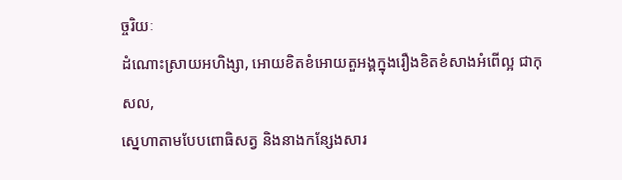ច្ចរិយៈ
ដំណោះស្រាយអហិង្សា, អោយខិតខំអោយតួអង្គក្នុងរឿងខិតខំសាងអំពើល្អ ជាកុសល,
សេ្នហាតាមបែបពោធិសត្វ និងនាងកន្សែងសារ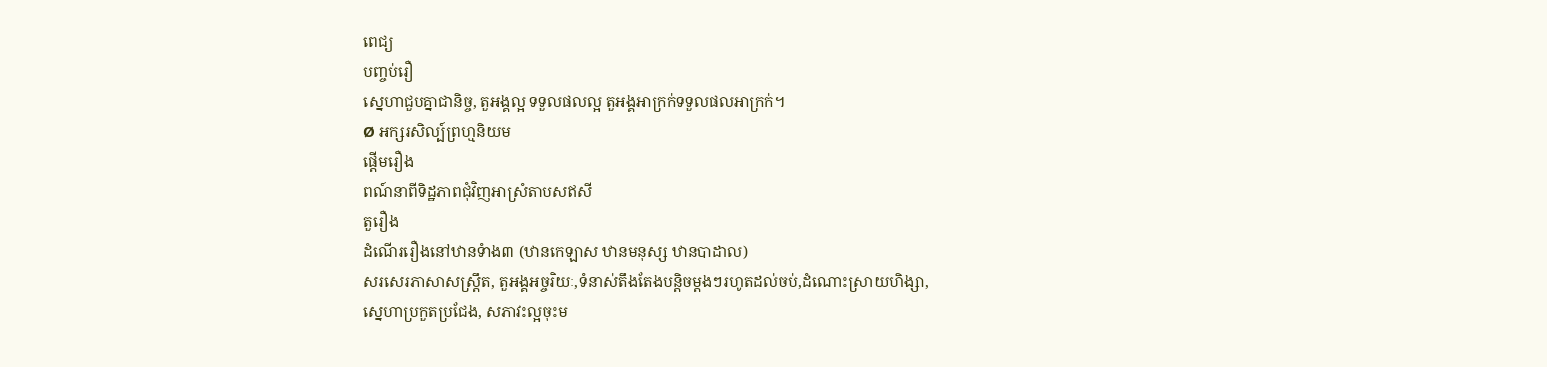ពេជ្យ
បញ្ចប់រឿ
ស្នេហាជួបគ្នាជានិច្ច, តួអង្គល្អ ទទួលផលល្អ តួអង្គអាក្រក់ទទួលផលអាក្រក់។
Ø អក្សរសិល្ប៍ព្រហ្មនិយម
ផ្តើមរឿង
ពណ៍នាពីទិដ្ឋភាពជុំវិញអាស្រំតាបសឥសី
តួរឿង
ដំណើររឿងនៅឋានទំាង៣ (ឋានកេឡាស ឋានមនុស្ស ឋានបាដាល)
សរសេរភាសាសស្ត្រឹត, តួអង្គអច្ចរិយៈ,ទំនាស់តឹងតែងបន្តិចម្តងៗរហូតដល់ចប់,ដំណោះស្រាយហិង្សា,
សេ្នហាប្រកួតប្រជែង, សភាវះល្អចុះម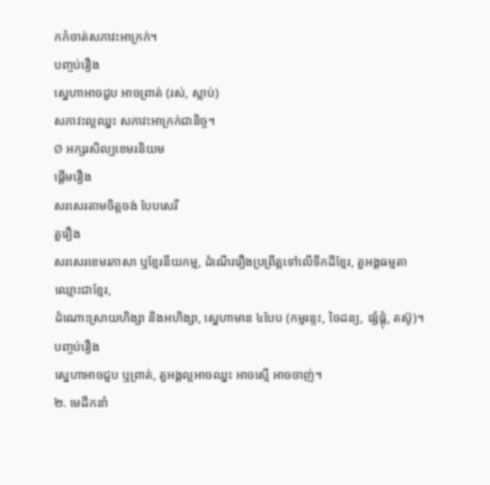កកំចាត់សភាវះអាក្រក់។
បញ្ចប់រឿង
ស្នេហាអាចជួប អាចព្រាត់ (រស់, ស្លាប់)
សភាវះល្អឈ្នះ សភាវះអាក្រក់ជានិច្ច។
Ø អក្សរសិល្បខេមរនិយម
ផ្តើមរឿង
សរសេរតាមចិត្តចង់ បែបសេរី
តួរឿង
សរសេរខេមរភាសា ឬខ្មែរនីយកម្ម, ដំណើររឿងប្រព្រឹត្តទៅលើទឹកដីខ្មែរ, តួអង្គធម្មតា ឈ្មោះជាខ្មែរ,
ដំណោះស្រាយហិង្សា និងអហិង្សា, ស្នេហាមាន ៤បែប (កម្មរន្ទះ, ចៃដន្យ, ផ្សំផ្គុំ, តស៊ូ)។
បញ្ចប់រឿង
សេ្នហាអាចជួប ឬព្រាត់, តួអង្គល្អអាចឈ្នះ អាចស្មើ អាចចាញ់។
២. មេដឹកនាំ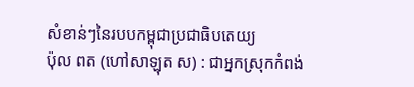សំខាន់ៗនៃរបបកម្ពុជាប្រជាធិបតេយ្យ
ប៉ុល ពត (ហៅសាឡុត ស) : ជាអ្នកស្រុកកំពង់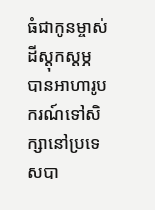ធំជាកូនម្ចាស់ដីស្តុកស្តម្ភ បានអាហារូបករណ៍ទៅសិក្សានៅប្រទេសបា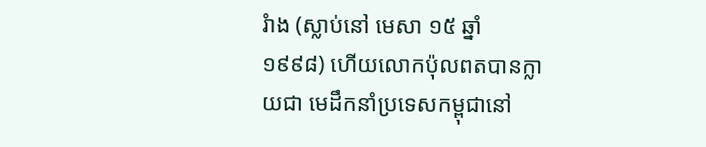រំាង (ស្លាប់នៅ មេសា ១៥ ឆ្នាំ ១៩៩៨) ហើយលោកប៉ុលពតបានក្លាយជា មេដឹកនាំប្រទេសកម្ពុជានៅ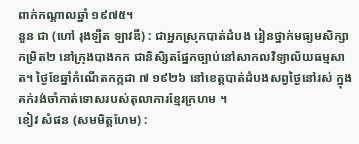ពាក់កណ្តាលឆ្នាំ ១៩៧៥។
នួន ជា (ហៅ រុងឡឺត ឡាវឌី) : ជាអ្នកស្រុកបាត់ដំបង រៀនថ្នាក់មធ្យមសិក្សាកម្រិត២ នៅក្រុងបាងកក ជានិសិ្សតផ្នែកច្បាប់នៅសាកលវិទ្យាល័យធម្មសាត។ ថ្ងៃខែឆ្នាំកំណើតកក្កដា ៧ ១៩២៦ នៅខេត្តបាត់ដំបងសព្វថ្ងៃនៅរស់ ក្នុងគក់រង់ចាំកាត់ទោសរបស់តុលាការខ្មែរក្រហម ។
ខៀវ សំផន (សមមិត្តហែម) :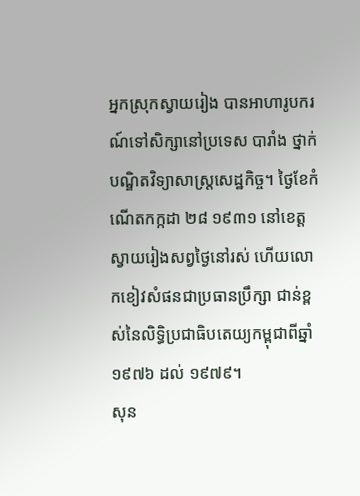អ្នកស្រុកស្វាយរៀង បានអាហារូបករណ៍ទៅសិក្សានៅប្រទេស បារាំង ថ្នាក់បណ្ឌិតវិទ្យាសាស្ត្រសេដ្ឋកិច្ច។ ថ្ងៃខែកំណើតកក្កដា ២៨ ១៩៣១ នៅខេត្តស្វាយរៀងសព្វថ្ងៃនៅរស់ ហើយលោកខៀវសំផនជាប្រធានប្រឹក្សា ជាន់ខ្ពស់នៃលិទ្ធិប្រជាធិបតេយ្យកម្ពុជាពីឆ្នាំ ១៩៧៦ ដល់ ១៩៧៩។
សុន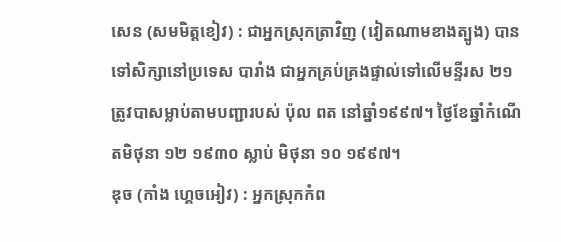សេន (សមមិត្តខៀវ) : ជាអ្នកស្រុកត្រាវិញ (វៀតណាមខាងត្បូង) បានទៅសិក្សានៅប្រទេស បារាំង ជាអ្នកគ្រប់គ្រងផ្ទាល់ទៅលើមន្ទីរស ២១ ត្រូវបាសម្លាប់តាមបញ្ជារបស់ ប៉ុល ពត នៅឆ្នាំ១៩៩៧។ ថ្ងៃខែឆ្នាំកំណើតមិថុនា ១២ ១៩៣០ ស្លាប់ មិថុនា ១០ ១៩៩៧។
ឌុច (កាំង ហ្គេចអៀវ) : អ្នកស្រុកកំព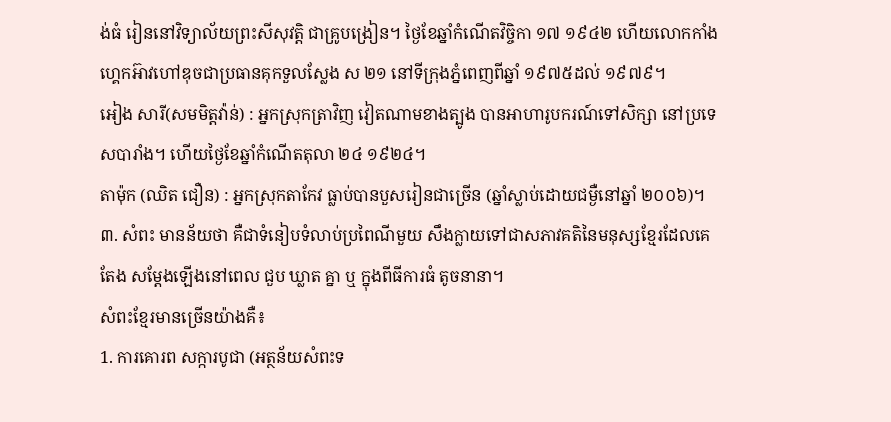ង់ធំ រៀននៅវិទ្យាល័យព្រះសីសុវត្តិ ជាគ្រូបង្រៀន។ ថ្ងៃខែឆ្នាំកំណើតវិចិ្ចកា ១៧ ១៩៤២ ហើយលោកកាំងហ្គេកអ៊ាវហៅឌុចជាប្រធានគុកទួលស្លែង ស ២១ នៅទីក្រុងភ្នំពេញពីឆ្នាំ ១៩៧៥ដល់ ១៩៧៩។
អៀង សារី(សមមិត្តវ៉ាន់) : អ្នកស្រុកត្រាវិញ វៀតណាមខាងត្បូង បានអាហារូបករណ៍ទៅសិក្សា នៅប្រទេសបារាំង។ ហើយថ្ងៃខែឆ្នាំកំណើតតុលា ២៤ ១៩២៤។
តាម៉ុក (ឈិត ជឿន) : អ្នកស្រុកតាកែវ ធ្លាប់បានបួសរៀនជាច្រើន (ឆ្នាំស្លាប់ដោយជម្ងឺនៅឆ្នាំ ២០០៦)។
៣. សំពះ មានន័យថា គឺជាទំនៀបទំលាប់ប្រពៃណីមួយ សឹងក្លាយទៅជាសភាវគតិនៃមនុស្សខ្មែរដែលគេតែង សម្តែងឡើងនៅពេល ជួប ឃ្លាត គ្នា ឬ ក្នុងពីធីការធំ តូចនានា។
សំពះខ្មែរមានច្រើនយ៉ាងគឺ៖
1. ការគោរព សក្ការបូជា (អត្ថន័យសំពះទ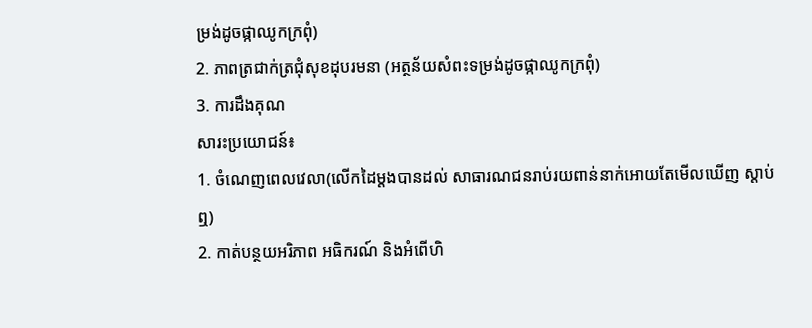ម្រង់ដូចផ្កាឈូកក្រពុំ)
2. ភាពត្រជាក់ត្រជុំសុខដុបរមនា (អត្ថន័យសំពះទម្រង់ដូចផ្កាឈូកក្រពុំ)
3. ការដឹងគុណ
សារះប្រយោជន៍៖
1. ចំណេញពេលវេលា(លើកដៃម្តងបានដល់ សាធារណជនរាប់រយពាន់នាក់អោយតែមើលឃើញ ស្តាប់ឮ)
2. កាត់បន្ថយអរិភាព អធិករណ៍ និងអំពើហិ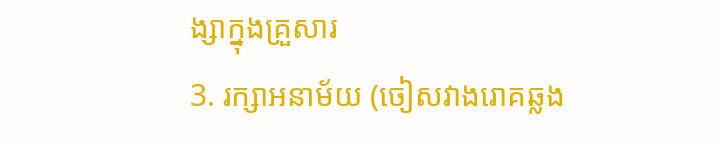ង្សាក្នុងគ្រួសារ
3. រក្សាអនាម័យ (ចៀសវាងរោគឆ្លង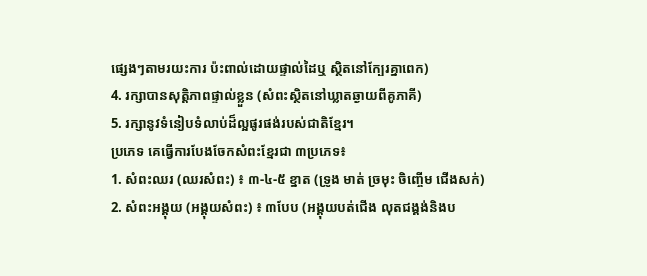ផ្សេងៗតាមរយះការ ប៉ះពាល់ដោយផ្ទាល់ដៃឬ ស្ថិតនៅក្បែរគ្នាពេក)
4. រក្សាបានសុត្តិភាពផ្ទាល់ខ្លួន (សំពះស្ថិតនៅឃ្លាតឆ្ងាយពីគូភាគី)
5. រក្សានូវទំនៀបទំលាប់ដ៏ល្អផូរផង់របស់ជាតិខ្មែរ។
ប្រភេទ គេធ្វើការបែងចែកសំពះខ្មែរជា ៣ប្រភេទ៖
1. សំពះឈរ (ឈរសំពះ) ៖ ៣-៤-៥ ខ្នាត (ទ្រូង មាត់ ច្រមុះ ចិញ្ចើម ជើងសក់)
2. សំពះអង្គុយ (អង្គុយសំពះ) ៖ ៣បែប (អង្គុយបត់ជើង លុតជង្គង់និងប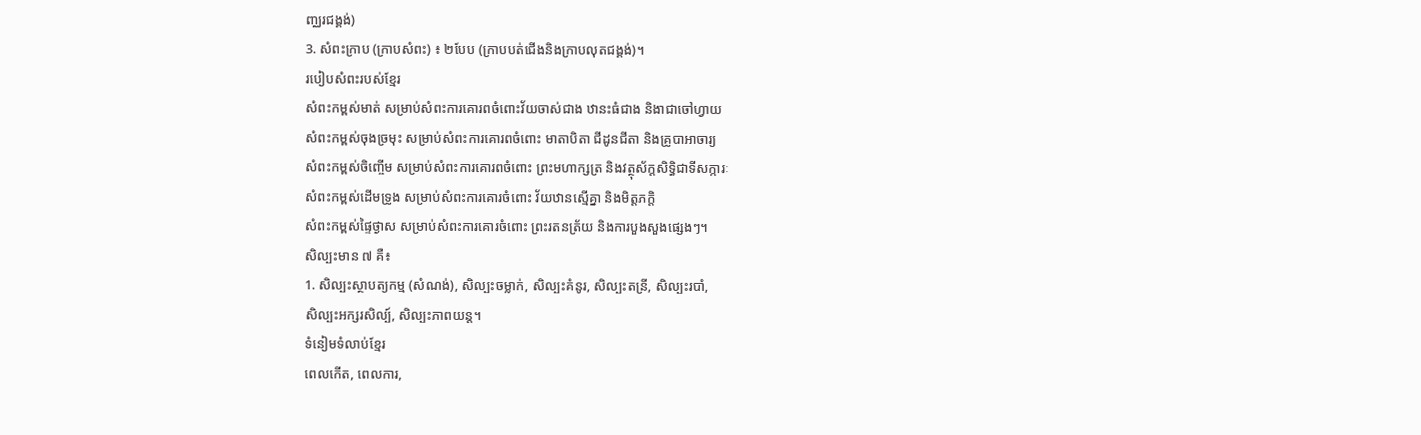ញ្ឈរជង្គង់)
3. សំពះក្រាប (ក្រាបសំពះ) ៖ ២បែប (ក្រាបបត់ជើងនិងក្រាបលុតជង្គង់)។
របៀបសំពះរបស់ខ្មែរ
សំពះកម្ពស់មាត់ សម្រាប់សំពះការគោរពចំពោះវ័យចាស់ជាង ឋានះធំជាង និងាជាចៅហ្វាយ
សំពះកម្ពស់ចុងច្រមុះ សម្រាប់សំពះការគោរពចំពោះ មាតាបិតា ជីដូនជីតា និងគ្រូបាអាចារ្យ
សំពះកម្ពស់ចិញ្ចើម សម្រាប់សំពះការគោរពចំពោះ ព្រះមហាក្សត្រ និងវត្ថុស័ក្តសិទ្ធិជាទីសក្ការៈ
សំពះកម្ពស់ដើមទ្រូង សម្រាប់សំពះការគោរចំពោះ វ័យឋានស្មើគ្នា និងមិត្តភក្តិ
សំពះកម្ពស់ផ្ទៃថ្ងាស សម្រាប់សំពះការគោរចំពោះ ព្រះរតនត្រ័យ និងការបួងសួងផ្សេងៗ។
សិល្បះមាន ៧ គឺ៖
1. សិល្បះស្ថាបត្យកម្ម (សំណង់), សិល្បះចម្លាក់, សិល្បះគំនូរ, សិល្បះតន្រី, សិល្បះរបាំ,
សិល្បះអក្សរសិល្ប៍, សិល្បះភាពយន្ត។
ទំនៀមទំលាប់ខ្មែរ
ពេលកើត, ពេលការ,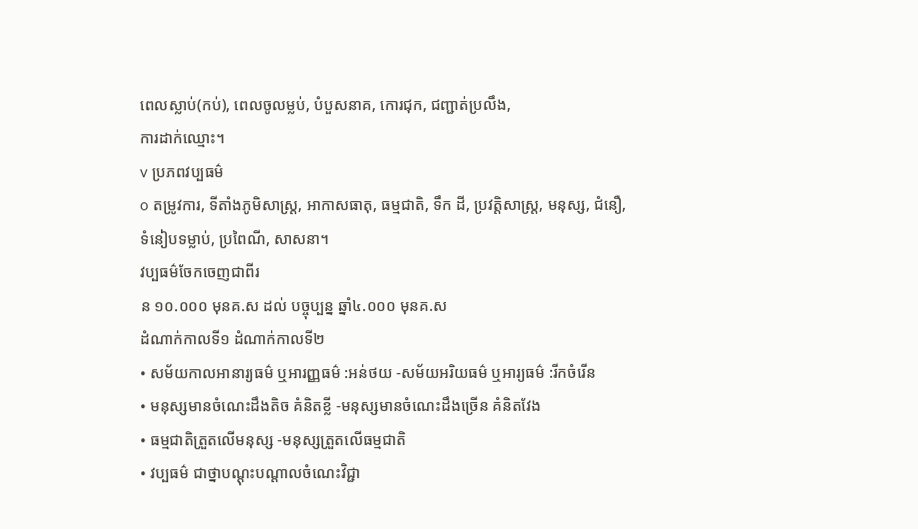ពេលស្លាប់(កប់), ពេលចូលម្លប់, បំបួសនាគ, កោរជុក, ជញ្ជាត់ប្រលឹង,
ការដាក់ឈ្មោះ។
v ប្រភពវប្បធម៌
o តម្រូវការ, ទីតាំងភូមិសាស្ត្រ, អាកាសធាតុ, ធម្មជាតិ, ទឹក ដី, ប្រវត្តិសាស្ត្រ, មនុស្ស, ជំនឿ,ទំនៀបទម្លាប់, ប្រពៃណី, សាសនា។
វប្បធម៌ចែកចេញជាពីរ
ន ១០.០០០ មុនគ.ស ដល់ បច្ចុប្បន្ន ឆ្នាំ៤.០០០ មុនគ.ស
ដំណាក់កាលទី១ ដំណាក់កាលទី២
• សម័យកាលអានារ្យធម៌ ឬអារញ្ញធម៌ :អន់ថយ -សម័យអរិយធម៌ ឬអារ្យធម៌ :រីកចំរើន
• មនុស្សមានចំណេះដឹងតិច គំនិតខ្លី -មនុស្សមានចំណេះដឹងច្រើន គំនិតវែង
• ធម្មជាតិត្រួតលើមនុស្ស -មនុស្សត្រួតលើធម្មជាតិ
• វប្បធម៌ ជាថ្នាបណ្តុះបណ្តាលចំណេះវិជ្ជា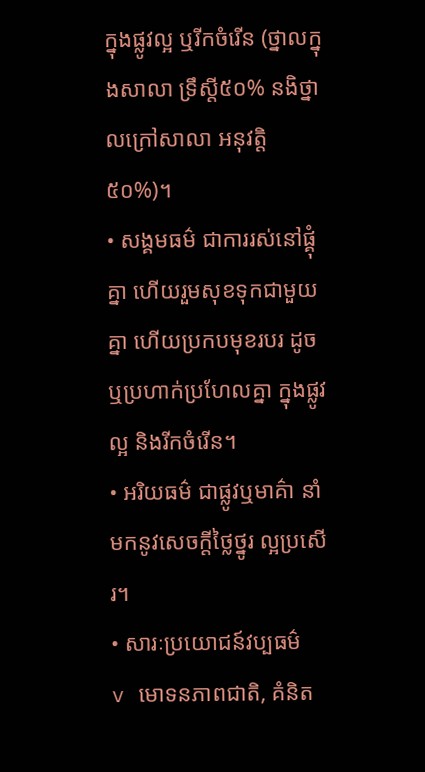ក្នុងផ្លូវល្អ ឬរីកចំរើន (ថ្នាលក្នុងសាលា ទ្រឹស្តី៥០% នងិថ្នាលក្រៅសាលា អនុវត្តិ ៥០%)។
• សង្គមធម៌ ជាការរស់នៅផ្គុំគ្នា ហើយរួមសុខទុកជាមួយគ្នា ហើយប្រកបមុខរបរ ដូច ឬប្រហាក់ប្រហែលគ្នា ក្នុងផ្លូវល្អ និងរីកចំរើន។
• អរិយធម៌ ជាផ្លូវឬមាគ៌ា នាំមកនូវសេចក្តីថ្លៃថ្នូរ ល្អប្រសើរ។
• សារៈប្រយោជន៍វប្បធម៌
v មោទនភាពជាតិ, គំនិត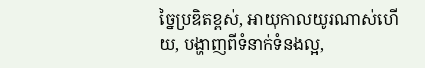ច្នៃប្រឌិតខ្ពស់, អាយុកាលយូរណាស់ហើយ, បង្ហាញពីទំនាក់ទំនងល្អ,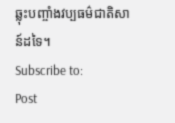ឆ្លុះបញ្ចាំងវប្បធម៌ជាតិសាន៍ដទៃ។
Subscribe to:
Post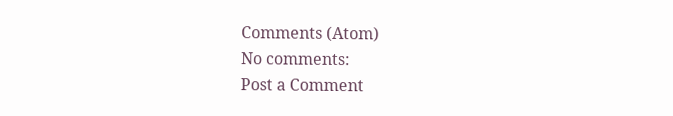Comments (Atom)
No comments:
Post a Comment